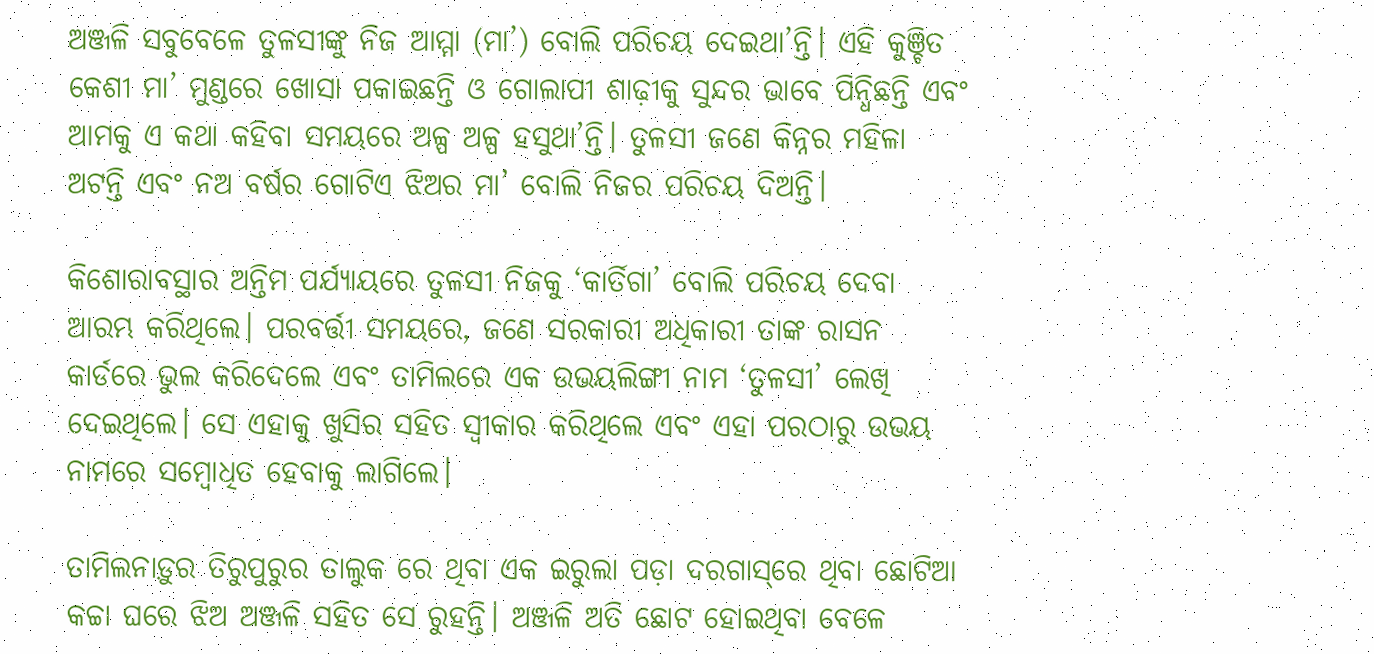ଅଞ୍ଜଳି ସବୁବେଳେ ତୁଳସୀଙ୍କୁ ନିଜ ଆମ୍ମା (ମା’) ବୋଲି ପରିଚୟ ଦେଇଥା’ନ୍ତି। ଏହି କୁଞ୍ଚିତ କେଶୀ ମା’ ମୁଣ୍ଡରେ ଖୋସା ପକାଇଛନ୍ତି ଓ ଗୋଲାପୀ ଶାଢ଼ୀକୁ ସୁନ୍ଦର ଭାବେ ପିନ୍ଧିଛନ୍ତି ଏବଂ ଆମକୁ ଏ କଥା କହିବା ସମୟରେ ଅଳ୍ପ ଅଳ୍ପ ହସୁଥା’ନ୍ତି। ତୁଳସୀ ଜଣେ କିନ୍ନର ମହିଳା ଅଟନ୍ତି ଏବଂ ନଅ ବର୍ଷର ଗୋଟିଏ ଝିଅର ମା’ ବୋଲି ନିଜର ପରିଚୟ ଦିଅନ୍ତି।

କିଶୋରାବସ୍ଥାର ଅନ୍ତିମ ପର୍ଯ୍ୟାୟରେ ତୁଳସୀ ନିଜକୁ ‘କାର୍ତିଗା’ ବୋଲି ପରିଚୟ ଦେବା ଆରମ୍ଭ କରିଥିଲେ। ପରବର୍ତ୍ତୀ ସମୟରେ, ଜଣେ ସରକାରୀ ଅଧିକାରୀ ତାଙ୍କ ରାସନ କାର୍ଡରେ ଭୁଲ କରିଦେଲେ ଏବଂ ତାମିଲରେ ଏକ ଉଭୟଲିଙ୍ଗୀ ନାମ ‘ତୁଳସୀ’ ଲେଖି ଦେଇଥିଲେ। ସେ ଏହାକୁ ଖୁସିର ସହିତ ସ୍ୱୀକାର କରିଥିଲେ ଏବଂ ଏହା ପରଠାରୁ ଉଭୟ ନାମରେ ସମ୍ବୋଧିତ ହେବାକୁ ଲାଗିଲେ।

ତାମିଲନାଡ଼ୁର ତିରୁପୁରୁର ତାଲୁକ ରେ ଥିବା ଏକ ଇରୁଲା ପଡ଼ା ଦରଗାସ୍‌ରେ ଥିବା ଛୋଟିଆ କଚ୍ଚା ଘରେ ଝିଅ ଅଞ୍ଜଳି ସହିତ ସେ ରୁହନ୍ତି। ଅଞ୍ଜଳି ଅତି ଛୋଟ ହୋଇଥିବା ବେଳେ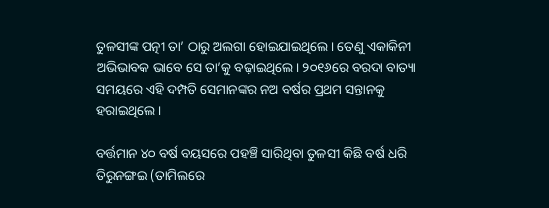ତୁଳସୀଙ୍କ ପତ୍ନୀ ତା’ ଠାରୁ ଅଲଗା ହୋଇଯାଇଥିଲେ। ତେଣୁ ଏକାକିନୀ ଅଭିଭାବକ ଭାବେ ସେ ତା’କୁ ବଢ଼ାଇଥିଲେ। ୨୦୧୬ରେ ବରଦା ବାତ୍ୟା ସମୟରେ ଏହି ଦମ୍ପତି ସେମାନଙ୍କର ନଅ ବର୍ଷର ପ୍ରଥମ ସନ୍ତାନକୁ ହରାଇଥିଲେ।

ବର୍ତ୍ତମାନ ୪୦ ବର୍ଷ ବୟସରେ ପହଞ୍ଚି ସାରିଥିବା ତୁଳସୀ କିଛି ବର୍ଷ ଧରି ତିରୁନଙ୍ଗଇ (ତାମିଲରେ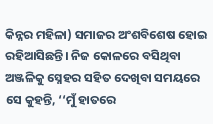କିନ୍ନର ମହିଳା) ସମାଜର ଅଂଶବିଶେଷ ହୋଇ ରହିଆସିଛନ୍ତି। ନିଜ କୋଳରେ ବସିଥିବା ଅଞ୍ଜଳିକୁ ସ୍ନେହର ସହିତ ଦେଖିବା ସମୟରେ ସେ କୁହନ୍ତି, ‘‘ମୁଁ ହାତରେ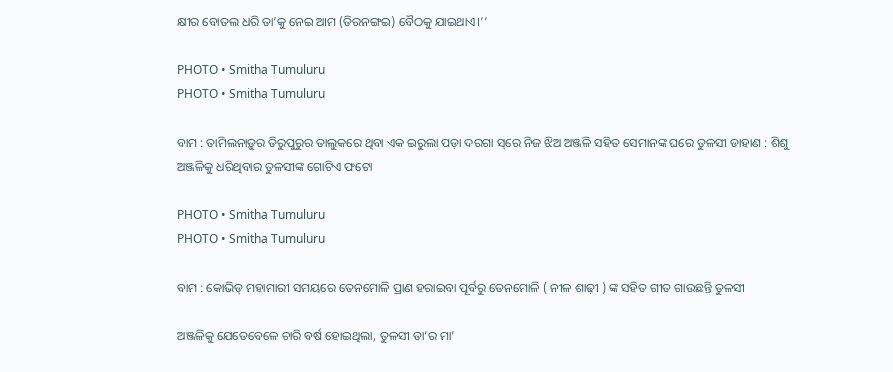କ୍ଷୀର ବୋତଲ ଧରି ତା’କୁ ନେଇ ଆମ (ତିରନଙ୍ଗଇ) ବୈଠକୁ ଯାଇଥାଏ।’’

PHOTO • Smitha Tumuluru
PHOTO • Smitha Tumuluru

ବାମ : ତାମିଲନାଡ଼ୁର ତିରୁପୁରୁର ତାଲୁକରେ ଥିବା ଏକ ଇରୁଲା ପଡ଼ା ଦରଗା ସ୍‌ରେ ନିଜ ଝିଅ ଅଞ୍ଜଳି ସହିତ ସେମାନଙ୍କ ଘରେ ତୁଳସୀ ଡାହାଣ : ଶିଶୁ ଅଞ୍ଜଳିକୁ ଧରିଥିବାର ତୁଳସୀଙ୍କ ଗୋଟିଏ ଫଟୋ

PHOTO • Smitha Tumuluru
PHOTO • Smitha Tumuluru

ବାମ : କୋଭିଡ୍ ମହାମାରୀ ସମୟରେ ତେନମୋଳି ପ୍ରାଣ ହରାଇବା ପୂର୍ବରୁ ତେନମୋଳି ( ନୀଳ ଶାଢ଼ୀ ) ଙ୍କ ସହିତ ଗୀତ ଗାଉଛନ୍ତି ତୁଳସୀ

ଅଞ୍ଜଳିକୁ ଯେତେବେଳେ ଚାରି ବର୍ଷ ହୋଇଥିଲା, ତୁଳସୀ ତା’ର ମା’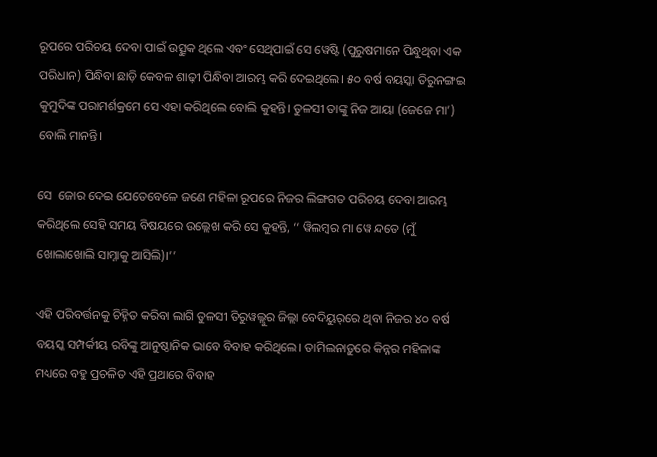ରୂପରେ ପରିଚୟ ଦେବା ପାଇଁ ଉତ୍ସୁକ ଥିଲେ ଏବଂ ସେଥିପାଇଁ ସେ ୱେଷ୍ଟି (ପୁରୁଷମାନେ ପିନ୍ଧୁଥିବା ଏକ ପରିଧାନ) ପିନ୍ଧିବା ଛାଡ଼ି କେବଳ ଶାଢ଼ୀ ପିନ୍ଧିବା ଆରମ୍ଭ କରି ଦେଇଥିଲେ। ୫୦ ବର୍ଷ ବୟସ୍କା ତିରୁନଙ୍ଗଇ କୁମୁଦିଙ୍କ ପରାମର୍ଶକ୍ରମେ ସେ ଏହା କରିଥିଲେ ବୋଲି କୁହନ୍ତି। ତୁଳସୀ ତାଙ୍କୁ ନିଜ ଆୟା (ଜେଜେ ମା’) ବୋଲି ମାନନ୍ତି।

ସେ  ଜୋର ଦେଇ ଯେତେବେଳେ ଜଣେ ମହିଳା ରୂପରେ ନିଜର ଲିଙ୍ଗଗତ ପରିଚୟ ଦେବା ଆରମ୍ଭ କରିଥିଲେ ସେହି ସମୟ ବିଷୟରେ ଉଲ୍ଲେଖ କରି ସେ କୁହନ୍ତି, ‘‘ ୱିଲମ୍ବର ମା ୱେ ନ୍ଦତେ (ମୁଁ ଖୋଲାଖୋଲି ସାମ୍ନାକୁ ଆସିଲି)।’’

ଏହି ପରିବର୍ତ୍ତନକୁ ଚିହ୍ନିତ କରିବା ଲାଗି ତୁଳସୀ ତିରୁୱଲ୍ଲୁର ଜିଲ୍ଲା ବେଦିୟୁର୍‌ରେ ଥିବା ନିଜର ୪୦ ବର୍ଷ ବୟସ୍କ ସମ୍ପର୍କୀୟ ରବିଙ୍କୁ ଆନୁଷ୍ଠାନିକ ଭାବେ ବିବାହ କରିଥିଲେ। ତାମିଲନାଡ଼ୁରେ କିନ୍ନର ମହିଳାଙ୍କ ମଧ୍ୟରେ ବହୁ ପ୍ରଚଳିତ ଏହି ପ୍ରଥାରେ ବିବାହ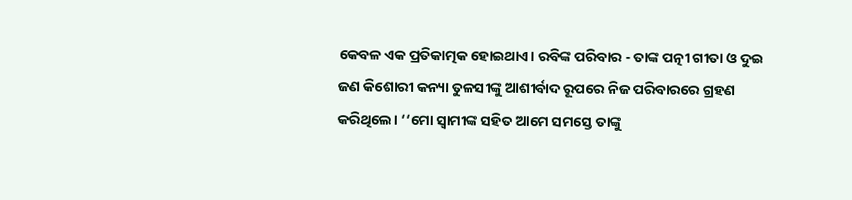କେବଳ ଏକ ପ୍ରତିକାତ୍ମକ ହୋଇଥାଏ। ରବିଙ୍କ ପରିବାର - ତାଙ୍କ ପତ୍ନୀ ଗୀତା ଓ ଦୁଇ ଜଣ କିଶୋରୀ କନ୍ୟା ତୁଳସୀଙ୍କୁ ଆଶୀର୍ବାଦ ରୂପରେ ନିଜ ପରିବାରରେ ଗ୍ରହଣ କରିଥିଲେ। ‘‘ମୋ ସ୍ୱାମୀଙ୍କ ସହିତ ଆମେ ସମସ୍ତେ ତାଙ୍କୁ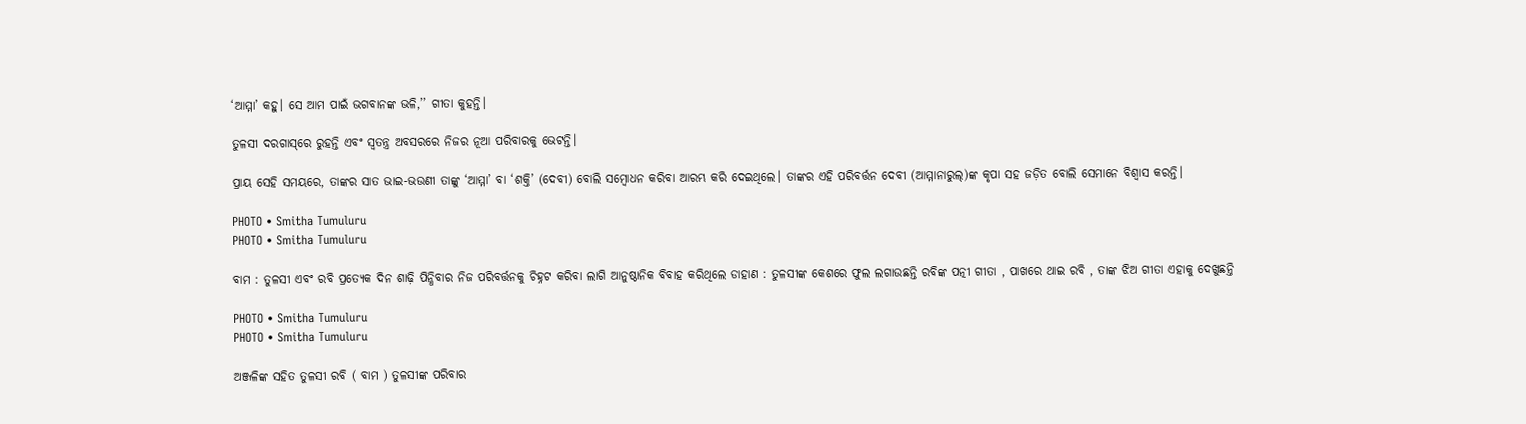‘ଆମ୍ମା’ କହୁ। ସେ ଆମ ପାଇଁ ଭଗବାନଙ୍କ ଭଳି,’’ ଗୀତା କୁହନ୍ତି।

ତୁଳସୀ ଦରଗାସ୍‌ରେ ରୁହନ୍ତି ଏବଂ ସ୍ୱତନ୍ତ୍ର ଅବସରରେ ନିଜର ନୂଆ ପରିବାରକୁ ଭେଟନ୍ତି।

ପ୍ରାୟ ସେହି ସମୟରେ, ତାଙ୍କର ସାତ ଭାଇ-ଭଉଣୀ ତାଙ୍କୁ ‘ଆମ୍ମା’ ବା ‘ଶକ୍ତି’ (ଦେବୀ) ବୋଲି ସମ୍ବୋଧନ କରିବା ଆରମ୍ଭ କରି ଦେଇଥିଲେ। ତାଙ୍କର ଏହି ପରିବର୍ତ୍ତନ ଦେବୀ (ଆମ୍ମାନାରୁଲ୍‌)ଙ୍କ କୃପା ସହ ଜଡ଼ିତ ବୋଲି ସେମାନେ ବିଶ୍ୱାସ କରନ୍ତି।

PHOTO • Smitha Tumuluru
PHOTO • Smitha Tumuluru

ବାମ : ତୁଳସୀ ଏବଂ ରବି ପ୍ରତ୍ୟେକ ଦିନ ଶାଢ଼ି ପିନ୍ଧିବାର ନିଜ ପରିବର୍ତ୍ତନକୁ ଚିହ୍ନଟ କରିବା ଲାଗି ଆନୁଷ୍ଠାନିକ ବିବାହ କରିଥିଲେ ଡାହାଣ : ତୁଳସୀଙ୍କ କେଶରେ ଫୁଲ ଲଗାଉଛନ୍ତି ରବିଙ୍କ ପତ୍ନୀ ଗୀତା , ପାଖରେ ଥାଇ ରବି , ତାଙ୍କ ଝିଅ ଗୀତା ଏହାକୁ ଦେଖୁଛନ୍ତି

PHOTO • Smitha Tumuluru
PHOTO • Smitha Tumuluru

ଅଞ୍ଜଳିଙ୍କ ସହିତ ତୁଳସୀ ରବି ( ବାମ ) ତୁଳସୀଙ୍କ ପରିବାର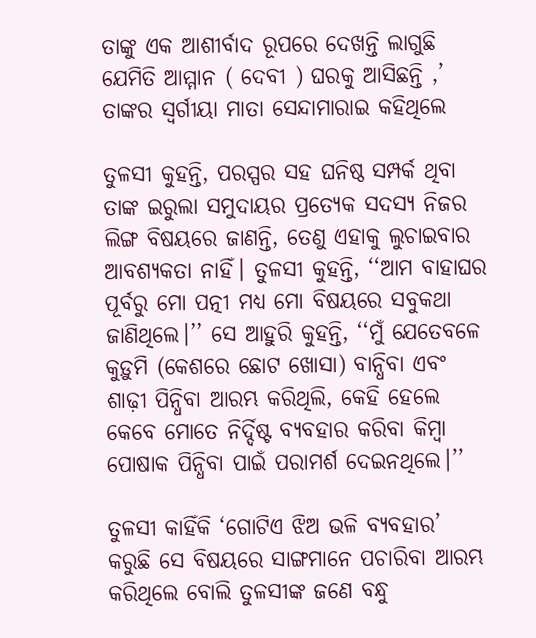ତାଙ୍କୁ ଏକ ଆଶୀର୍ବାଦ ରୂପରେ ଦେଖନ୍ତି ଲାଗୁଛି ଯେମିତି ଆମ୍ମାନ ( ଦେବୀ ) ଘରକୁ ଆସିଛନ୍ତି ,’ ତାଙ୍କର ସ୍ୱର୍ଗୀୟା ମାତା ସେନ୍ଦାମାରାଇ କହିଥିଲେ

ତୁଳସୀ କୁହନ୍ତି, ପରସ୍ପର ସହ ଘନିଷ୍ଠ ସମ୍ପର୍କ ଥିବା ତାଙ୍କ ଇରୁଲା ସମୁଦାୟର ପ୍ରତ୍ୟେକ ସଦସ୍ୟ ନିଜର ଲିଙ୍ଗ ବିଷୟରେ ଜାଣନ୍ତି, ତେଣୁ ଏହାକୁ ଲୁଚାଇବାର ଆବଶ୍ୟକତା ନାହିଁ। ତୁଳସୀ କୁହନ୍ତି, ‘‘ଆମ ବାହାଘର ପୂର୍ବରୁ ମୋ ପତ୍ନୀ ମଧ୍ୟ ମୋ ବିଷୟରେ ସବୁକଥା ଜାଣିଥିଲେ।’’ ସେ ଆହୁରି କୁହନ୍ତି, ‘‘ମୁଁ ଯେତେବଳେ କୁଡ଼ୁମି (କେଶରେ ଛୋଟ ଖୋସା) ବାନ୍ଧିବା ଏବଂ ଶାଢ଼ୀ ପିନ୍ଧିବା ଆରମ୍ଭ କରିଥିଲି, କେହି ହେଲେ କେବେ ମୋତେ ନିର୍ଦ୍ଦିଷ୍ଟ ବ୍ୟବହାର କରିବା କିମ୍ବା ପୋଷାକ ପିନ୍ଧିବା ପାଇଁ ପରାମର୍ଶ ଦେଇନଥିଲେ।’’

ତୁଳସୀ କାହିଁକି ‘ଗୋଟିଏ ଝିଅ ଭଳି ବ୍ୟବହାର’ କରୁଛି ସେ ବିଷୟରେ ସାଙ୍ଗମାନେ ପଚାରିବା ଆରମ୍ଭ କରିଥିଲେ ବୋଲି ତୁଳସୀଙ୍କ ଜଣେ ବନ୍ଧୁ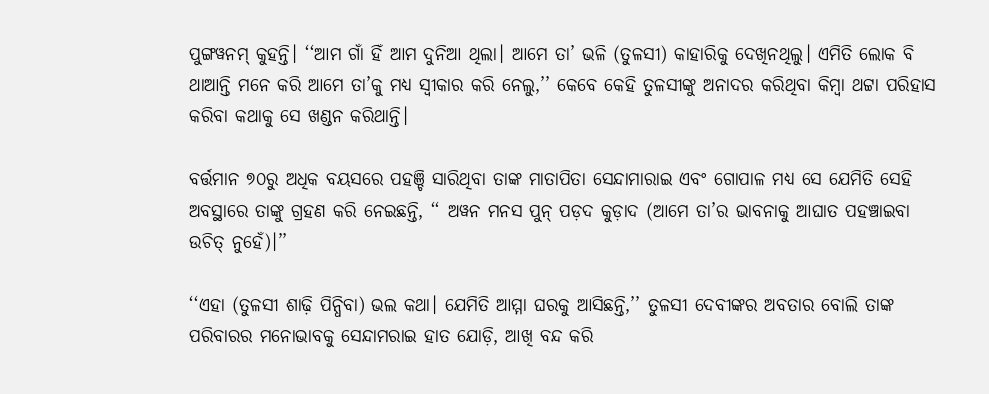ପୁଙ୍ଗୱନମ୍‌ କୁହନ୍ତି। ‘‘ଆମ ଗାଁ ହିଁ ଆମ ଦୁନିଆ ଥିଲା। ଆମେ ତା’ ଭଳି (ତୁଳସୀ) କାହାରିକୁ ଦେଖିନଥିଲୁ। ଏମିତି ଲୋକ ବି ଥାଆନ୍ତି ମନେ କରି ଆମେ ତା’କୁ ମଧ୍ୟ ସ୍ୱୀକାର କରି ନେଲୁ,’’ କେବେ କେହି ତୁଳସୀଙ୍କୁ ଅନାଦର କରିଥିବା କିମ୍ବା ଥଟ୍ଟା ପରିହାସ କରିବା କଥାକୁ ସେ ଖଣ୍ଡନ କରିଥାନ୍ତି।

ବର୍ତ୍ତମାନ ୭୦ରୁ ଅଧିକ ବୟସରେ ପହଞ୍ଚି ସାରିଥିବା ତାଙ୍କ ମାତାପିତା ସେନ୍ଦାମାରାଇ ଏବଂ ଗୋପାଳ ମଧ୍ୟ ସେ ଯେମିତି ସେହି ଅବସ୍ଥାରେ ତାଙ୍କୁ ଗ୍ରହଣ କରି ନେଇଛନ୍ତି, ‘‘ ଅୱନ ମନସ ପୁନ୍ ପଡ଼ଦ କୁଡ଼ାଦ (ଆମେ ତା’ର ଭାବନାକୁ ଆଘାତ ପହଞ୍ଚାଇବା ଉଚିତ୍‌ ନୁହେଁ)।’’

‘‘ଏହା (ତୁଳସୀ ଶାଢ଼ି ପିନ୍ଧିବା) ଭଲ କଥା। ଯେମିତି ଆମ୍ମା ଘରକୁ ଆସିଛନ୍ତି,’’ ତୁଳସୀ ଦେବୀଙ୍କର ଅବତାର ବୋଲି ତାଙ୍କ ପରିବାରର ମନୋଭାବକୁ ସେନ୍ଦାମରାଇ ହାତ ଯୋଡ଼ି, ଆଖି ବନ୍ଦ କରି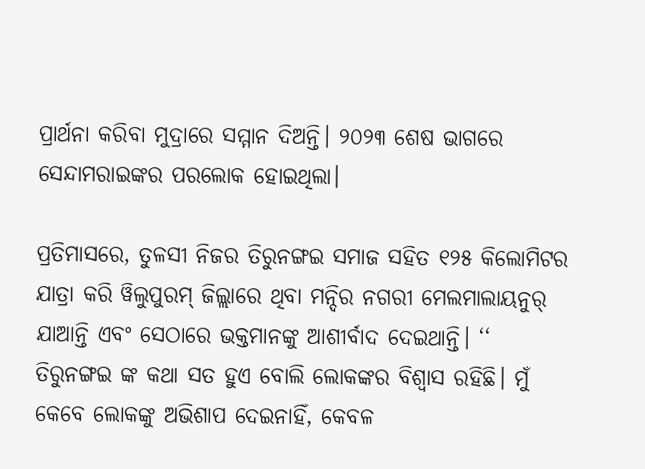ପ୍ରାର୍ଥନା କରିବା ମୁଦ୍ରାରେ ସମ୍ମାନ ଦିଅନ୍ତି। ୨୦୨୩ ଶେଷ ଭାଗରେ ସେନ୍ଦାମରାଇଙ୍କର ପରଲୋକ ହୋଇଥିଲା।

ପ୍ରତିମାସରେ, ତୁଳସୀ ନିଜର ତିରୁନଙ୍ଗଇ ସମାଜ ସହିତ ୧୨୫ କିଲୋମିଟର ଯାତ୍ରା କରି ୱିଲୁପୁରମ୍‌ ଜିଲ୍ଲାରେ ଥିବା ମନ୍ଦିର ନଗରୀ ମେଲମାଲାୟନୁର୍‌ ଯାଆନ୍ତି ଏବଂ ସେଠାରେ ଭକ୍ତମାନଙ୍କୁ ଆଶୀର୍ବାଦ ଦେଇଥାନ୍ତି। ‘‘ ତିରୁନଙ୍ଗଇ ଙ୍କ କଥା ସତ ହୁଏ ବୋଲି ଲୋକଙ୍କର ବିଶ୍ୱାସ ରହିଛି। ମୁଁ କେବେ ଲୋକଙ୍କୁ ଅଭିଶାପ ଦେଇନାହିଁ, କେବଳ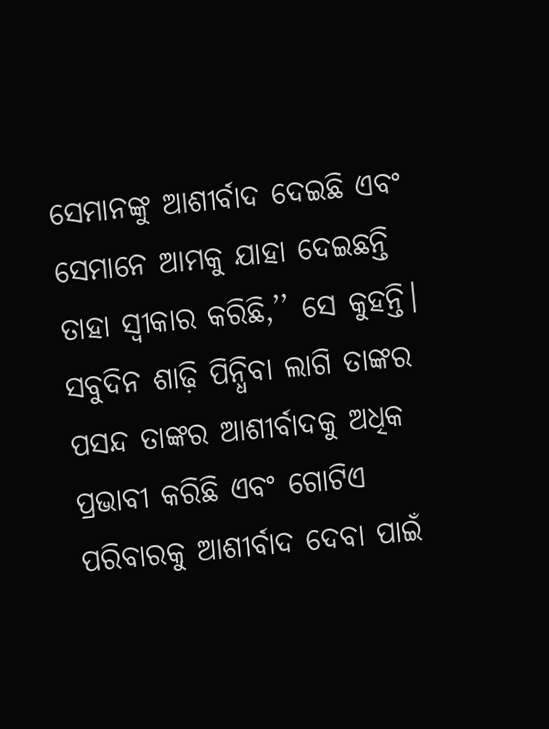ସେମାନଙ୍କୁ ଆଶୀର୍ବାଦ ଦେଇଛି ଏବଂ ସେମାନେ ଆମକୁ ଯାହା ଦେଇଛନ୍ତି ତାହା ସ୍ୱୀକାର କରିଛି,’’ ସେ କୁହନ୍ତି। ସବୁଦିନ ଶାଢ଼ି ପିନ୍ଧିବା ଲାଗି ତାଙ୍କର ପସନ୍ଦ ତାଙ୍କର ଆଶୀର୍ବାଦକୁ ଅଧିକ ପ୍ରଭାବୀ କରିଛି ଏବଂ ଗୋଟିଏ ପରିବାରକୁ ଆଶୀର୍ବାଦ ଦେବା ପାଇଁ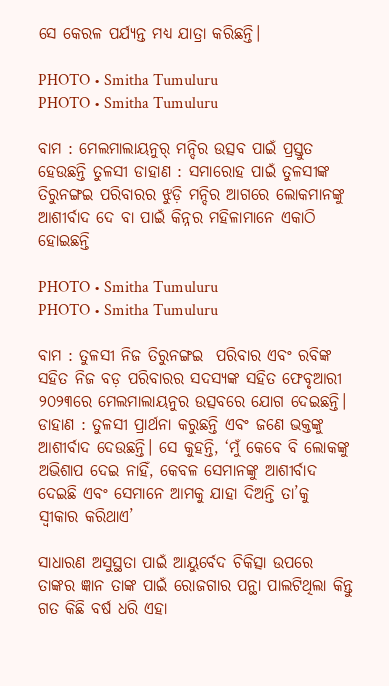ସେ କେରଳ ପର୍ଯ୍ୟନ୍ତ ମଧ୍ୟ ଯାତ୍ରା କରିଛନ୍ତି।

PHOTO • Smitha Tumuluru
PHOTO • Smitha Tumuluru

ବାମ : ମେଲମାଲାୟନୁର୍ ମନ୍ଦିର ଉତ୍ସବ ପାଇଁ ପ୍ରସ୍ତୁତ ହେଉଛନ୍ତି ତୁଳସୀ ଡାହାଣ : ସମାରୋହ ପାଇଁ ତୁଳସୀଙ୍କ ତିରୁନଙ୍ଗଇ ପରିବାରର ଝୁଡ଼ି ମନ୍ଦିର ଆଗରେ ଲୋକମାନଙ୍କୁ ଆଶୀର୍ବାଦ ଦେ ବା ପାଇଁ କିନ୍ନର ମହିଳାମାନେ ଏକାଠି ହୋଇଛନ୍ତି

PHOTO • Smitha Tumuluru
PHOTO • Smitha Tumuluru

ବାମ : ତୁଳସୀ ନିଜ ତିରୁନଙ୍ଗଇ  ପରିବାର ଏବଂ ରବିଙ୍କ ସହିତ ନିଜ ବଡ଼ ପରିବାରର ସଦସ୍ୟଙ୍କ ସହିତ ଫେବୃଆରୀ ୨୦୨୩ରେ ମେଲମାଲାୟନୁର ଉତ୍ସବରେ ଯୋଗ ଦେଇଛନ୍ତି। ଡାହାଣ : ତୁଳସୀ ପ୍ରାର୍ଥନା କରୁଛନ୍ତି ଏବଂ ଜଣେ ଭକ୍ତଙ୍କୁ ଆଶୀର୍ବାଦ ଦେଉଛନ୍ତି। ସେ କୁହନ୍ତି, ‘ମୁଁ କେବେ ବି ଲୋକଙ୍କୁ ଅଭିଶାପ ଦେଇ ନାହିଁ, କେବଳ ସେମାନଙ୍କୁ ଆଶୀର୍ବାଦ ଦେଇଛି ଏବଂ ସେମାନେ ଆମକୁ ଯାହା ଦିଅନ୍ତି ତା’କୁ ସ୍ୱୀକାର କରିଥାଏ’

ସାଧାରଣ ଅସୁସ୍ଥତା ପାଇଁ ଆୟୁର୍ବେଦ ଚିକିତ୍ସା ଉପରେ ତାଙ୍କର ଜ୍ଞାନ ତାଙ୍କ ପାଇଁ ରୋଜଗାର ପନ୍ଥା ପାଲଟିଥିଲା କିନ୍ତୁ ଗତ କିଛି ବର୍ଷ ଧରି ଏହା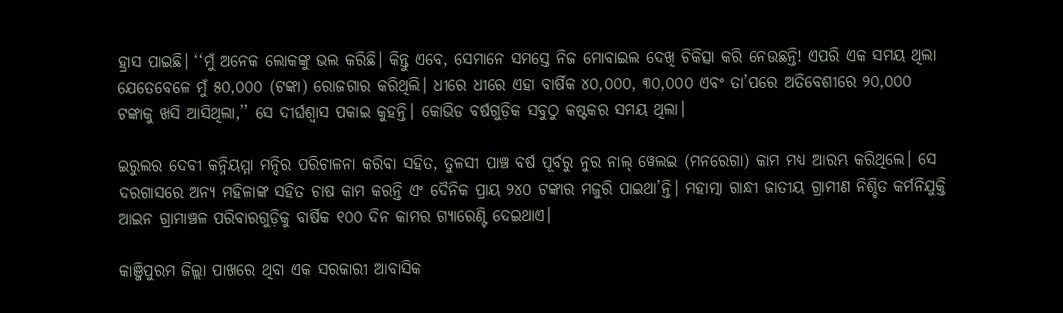ହ୍ରାସ ପାଇଛି। ‘‘ମୁଁ ଅନେକ ଲୋକଙ୍କୁ ଭଲ କରିଛି। କିନ୍ତୁ ଏବେ, ସେମାନେ ସମସ୍ତେ ନିଜ ମୋବାଇଲ ଦେଖି ଚିକିତ୍ସା କରି ନେଉଛନ୍ତି! ଏପରି ଏକ ସମୟ ଥିଲା ଯେତେବେଳେ ମୁଁ ୫୦,୦୦୦ (ଟଙ୍କା) ରୋଜଗାର କରିଥିଲି। ଧୀରେ ଧୀରେ ଏହା ବାର୍ଷିକ ୪୦,୦୦୦, ୩୦,୦୦୦ ଏବଂ ତା’ପରେ ଅତିବେଶୀରେ ୨୦,୦୦୦ ଟଙ୍କାକୁ ଖସି ଆସିଥିଲା,’’ ସେ ଦୀର୍ଘଶ୍ୱାସ ପକାଇ କୁହନ୍ତି। କୋଭିଡ ବର୍ଷଗୁଡ଼ିକ ସବୁଠୁ କଷ୍ଟକର ସମୟ ଥିଲା।

ଇରୁଲର ଦେବୀ କନ୍ନିୟମ୍ମା ମନ୍ଦିର ପରିଚାଳନା କରିବା ସହିତ, ତୁଳସୀ ପାଞ୍ଚ ବର୍ଷ ପୂର୍ବରୁ ନୁର ନାଲ୍‌ ୱେଲଇ (ମନରେଗା) କାମ ମଧ୍ୟ ଆରମ୍ଭ କରିଥିଲେ। ସେ ଦରଗାସରେ ଅନ୍ୟ ମହିଳାଙ୍କ ସହିତ ଚାଷ କାମ କରନ୍ତି ଏଂ ଦୈନିକ ପ୍ରାୟ ୨୪୦ ଟଙ୍କାର ମଜୁରି ପାଇଥା’ନ୍ତି। ମହାତ୍ମା ଗାନ୍ଧୀ ଜାତୀୟ ଗ୍ରାମୀଣ ନିଶ୍ଚିତ କର୍ମନିଯୁକ୍ତି ଆଇନ ଗ୍ରାମାଞ୍ଚଳ ପରିବାରଗୁଡ଼ିକୁ ବାର୍ଷିକ ୧୦୦ ଦିନ କାମର ଗ୍ୟାରେଣ୍ଟି ଦେଇଥାଏ।

କାଞ୍ଜିପୁରମ ଜିଲ୍ଲା ପାଖରେ ଥିବା ଏକ ସରକାରୀ ଆବାସିକ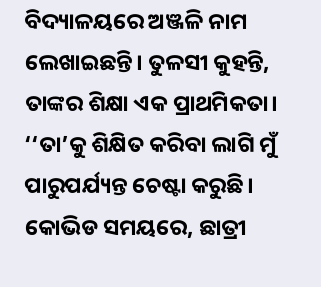ବିଦ୍ୟାଳୟରେ ଅଞ୍ଜଳି ନାମ ଲେଖାଇଛନ୍ତି। ତୁଳସୀ କୁହନ୍ତି, ତାଙ୍କର ଶିକ୍ଷା ଏକ ପ୍ରାଥମିକତା। ‘‘ତା’କୁ ଶିକ୍ଷିତ କରିବା ଲାଗି ମୁଁ ପାରୁପର୍ଯ୍ୟନ୍ତ ଚେଷ୍ଟା କରୁଛି। କୋଭିଡ ସମୟରେ, ଛାତ୍ରୀ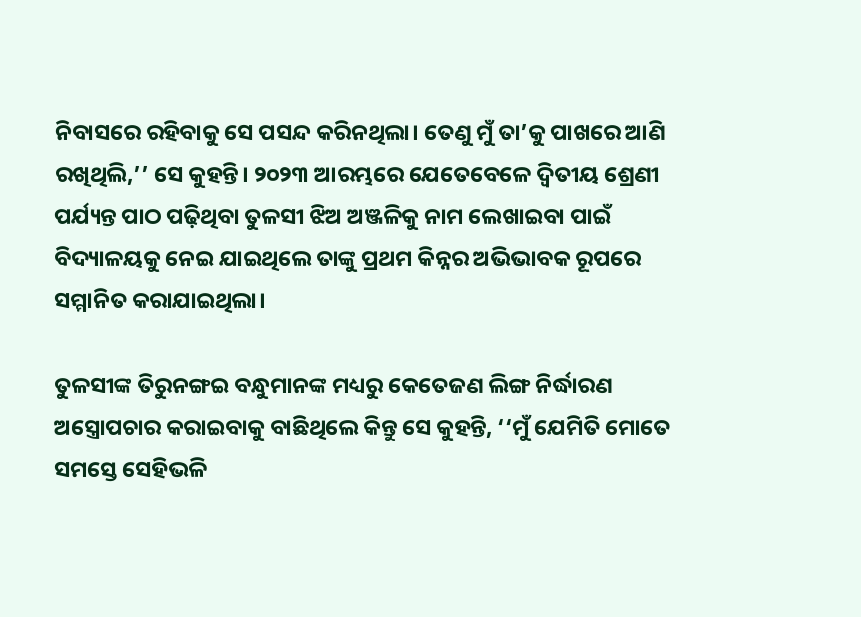ନିବାସରେ ରହିବାକୁ ସେ ପସନ୍ଦ କରିନଥିଲା। ତେଣୁ ମୁଁ ତା’କୁ ପାଖରେ ଆଣି ରଖିଥିଲି,’’ ସେ କୁହନ୍ତି। ୨୦୨୩ ଆରମ୍ଭରେ ଯେତେବେଳେ ଦ୍ୱିତୀୟ ଶ୍ରେଣୀ ପର୍ଯ୍ୟନ୍ତ ପାଠ ପଢ଼ିଥିବା ତୁଳସୀ ଝିଅ ଅଞ୍ଜଳିକୁ ନାମ ଲେଖାଇବା ପାଇଁ ବିଦ୍ୟାଳୟକୁ ନେଇ ଯାଇଥିଲେ ତାଙ୍କୁ ପ୍ରଥମ କିନ୍ନର ଅଭିଭାବକ ରୂପରେ ସମ୍ମାନିତ କରାଯାଇଥିଲା।

ତୁଳସୀଙ୍କ ତିରୁନଙ୍ଗଇ ବନ୍ଧୁମାନଙ୍କ ମଧ୍ୟରୁ କେତେଜଣ ଲିଙ୍ଗ ନିର୍ଦ୍ଧାରଣ ଅସ୍ତ୍ରୋପଚାର କରାଇବାକୁ ବାଛିଥିଲେ କିନ୍ତୁ ସେ କୁହନ୍ତି, ‘‘ମୁଁ ଯେମିତି ମୋତେ ସମସ୍ତେ ସେହିଭଳି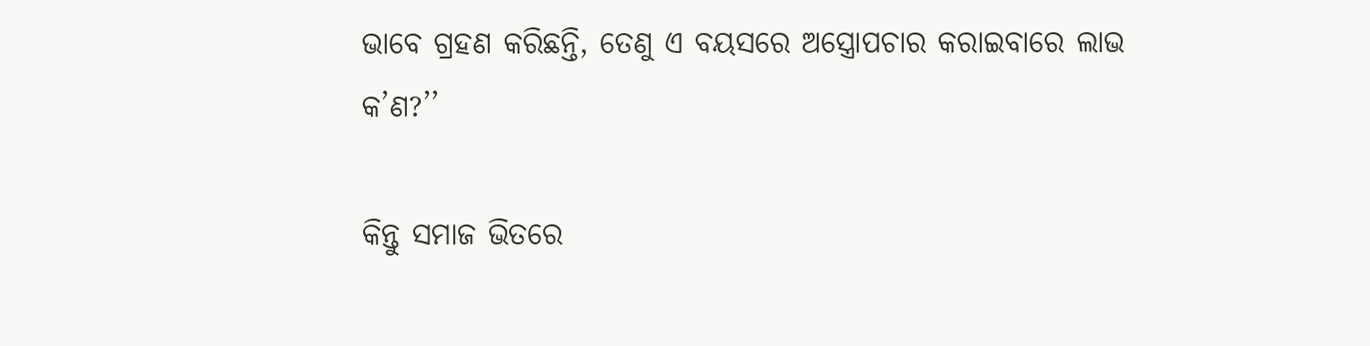ଭାବେ ଗ୍ରହଣ କରିଛନ୍ତି, ତେଣୁ ଏ ବୟସରେ ଅସ୍ତ୍ରୋପଚାର କରାଇବାରେ ଲାଭ କ’ଣ?’’

କିନ୍ତୁ ସମାଜ ଭିତରେ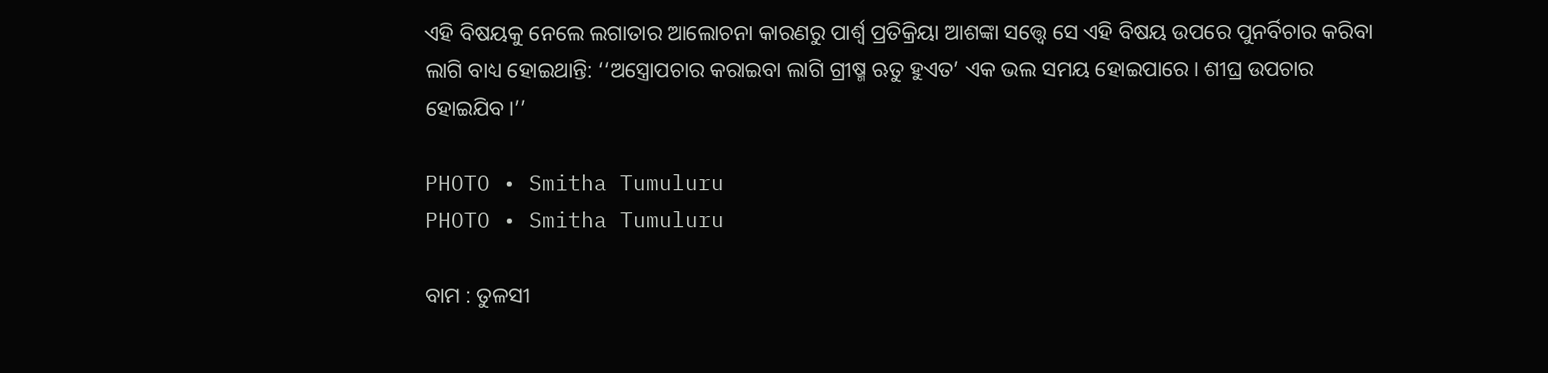ଏହି ବିଷୟକୁ ନେଲେ ଲଗାତାର ଆଲୋଚନା କାରଣରୁ ପାର୍ଶ୍ୱ ପ୍ରତିକ୍ରିୟା ଆଶଙ୍କା ସତ୍ତ୍ୱେ ସେ ଏହି ବିଷୟ ଉପରେ ପୁନର୍ବିଚାର କରିବା ଲାଗି ବାଧ୍ୟ ହୋଇଥାନ୍ତି: ‘‘ଅସ୍ତ୍ରୋପଚାର କରାଇବା ଲାଗି ଗ୍ରୀଷ୍ମ ଋତୁ ହୁଏତ’ ଏକ ଭଲ ସମୟ ହୋଇପାରେ। ଶୀଘ୍ର ଉପଚାର ହୋଇଯିବ।’’

PHOTO • Smitha Tumuluru
PHOTO • Smitha Tumuluru

ବାମ : ତୁଳସୀ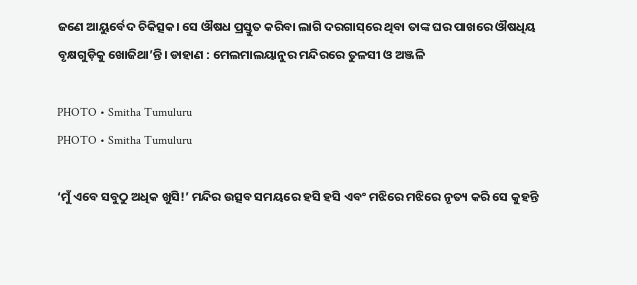ଜଣେ ଆୟୁର୍ବେଦ ଚିକିତ୍ସକ। ସେ ଔଷଧ ପ୍ରସ୍ତୁତ କରିବା ଲାଗି ଦରଗାସ୍‌ରେ ଥିବା ତାଙ୍କ ଘର ପାଖରେ ଔଷଧିୟ ବୃକ୍ଷଗୁଡ଼ିକୁ ଖୋଜିଥା’ନ୍ତି। ଡାହାଣ : ମେଲମାଲୟାନୁର ମନ୍ଦିରରେ ତୁଳସୀ ଓ ଅଞ୍ଜଳି

PHOTO • Smitha Tumuluru
PHOTO • Smitha Tumuluru

‘ମୁଁ ଏବେ ସବୁଠୁ ଅଧିକ ଖୁସି!’ ମନ୍ଦିର ଉତ୍ସବ ସମୟରେ ହସି ହସି ଏବଂ ମଝିରେ ମଝିରେ ନୃତ୍ୟ କରି ସେ କୁହନ୍ତି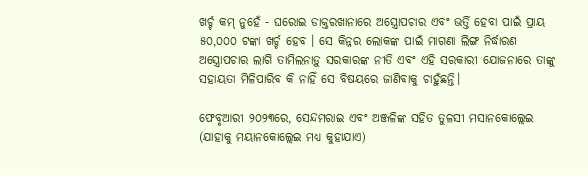ଖର୍ଚ୍ଚ କମ୍‌ ନୁହେଁ - ଘରୋଇ ଡାକ୍ତରଖାନାରେ ଅସ୍ତ୍ରୋପଚାର ଏବଂ ଭର୍ତ୍ତି ହେବା ପାଇଁ ପ୍ରାୟ ୫୦,୦୦୦ ଟଙ୍କା ଖର୍ଚ୍ଚ ହେବ । ସେ କିନ୍ନର ଲୋକଙ୍କ ପାଇଁ ମାଗଣା ଲିଙ୍ଗ ନିର୍ଦ୍ଧାରଣ ଅସ୍ତ୍ରୋପଚାର ଲାଗି ତାମିଲନାଡ଼ୁ ସରକାରଙ୍କ ନୀତି ଏବଂ ଏହି ସରକାରୀ ଯୋଜନାରେ ତାଙ୍କୁ ସହାୟତା ମିଳିପାରିବ କି ନାହିଁ ସେ ବିଷୟରେ ଜାଣିବାକୁ ଚାହୁଁଛନ୍ତି।

ଫେବୃଆରୀ ୨୦୨୩ରେ, ସେନ୍ଦମରାଇ ଏବଂ ଅଞ୍ଜଳିଙ୍କ ସହିତ ତୁଳସୀ ମସାନକୋଲ୍ଲେଇ (ଯାହାକୁ ମୟାନକୋଲ୍ଲେଇ ମଧ୍ୟ କୁହାଯାଏ)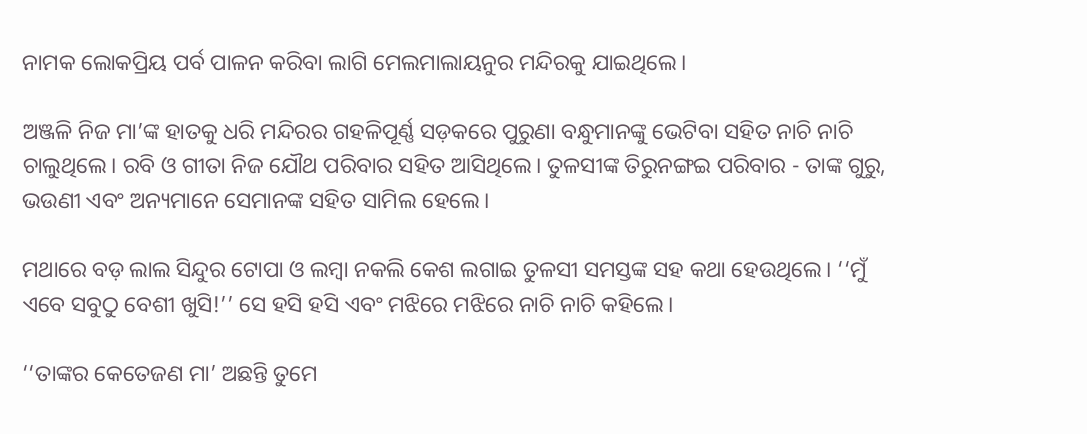ନାମକ ଲୋକପ୍ରିୟ ପର୍ବ ପାଳନ କରିବା ଲାଗି ମେଲମାଲାୟନୁର ମନ୍ଦିରକୁ ଯାଇଥିଲେ।

ଅଞ୍ଜଳି ନିଜ ମା’ଙ୍କ ହାତକୁ ଧରି ମନ୍ଦିରର ଗହଳିପୂର୍ଣ୍ଣ ସଡ଼କରେ ପୁରୁଣା ବନ୍ଧୁମାନଙ୍କୁ ଭେଟିବା ସହିତ ନାଚି ନାଚି ଚାଲୁଥିଲେ। ରବି ଓ ଗୀତା ନିଜ ଯୌଥ ପରିବାର ସହିତ ଆସିଥିଲେ। ତୁଳସୀଙ୍କ ତିରୁନଙ୍ଗଇ ପରିବାର - ତାଙ୍କ ଗୁରୁ, ଭଉଣୀ ଏବଂ ଅନ୍ୟମାନେ ସେମାନଙ୍କ ସହିତ ସାମିଲ ହେଲେ।

ମଥାରେ ବଡ଼ ଲାଲ ସିନ୍ଦୁର ଟୋପା ଓ ଲମ୍ବା ନକଲି କେଶ ଲଗାଇ ତୁଳସୀ ସମସ୍ତଙ୍କ ସହ କଥା ହେଉଥିଲେ। ‘‘ମୁଁ ଏବେ ସବୁଠୁ ବେଶୀ ଖୁସି!’’ ସେ ହସି ହସି ଏବଂ ମଝିରେ ମଝିରେ ନାଚି ନାଚି କହିଲେ।

‘‘ତାଙ୍କର କେତେଜଣ ମା’ ଅଛନ୍ତି ତୁମେ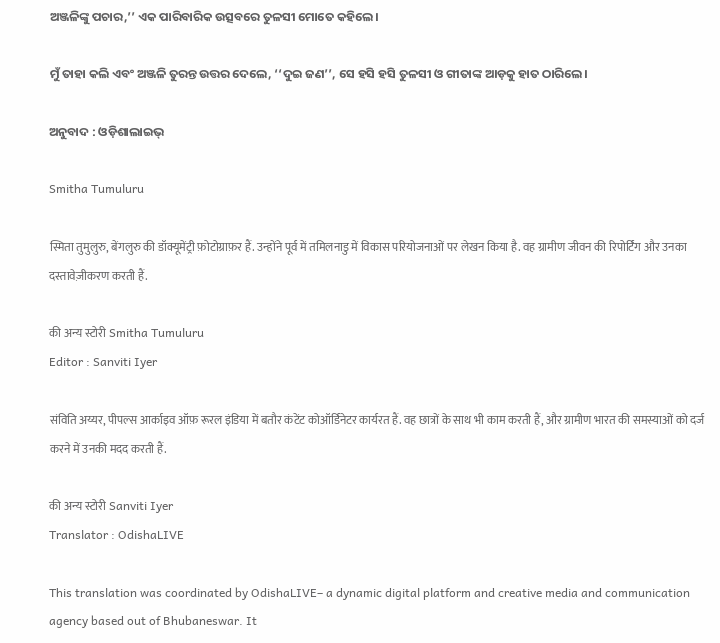ଅଞ୍ଜଳିଙ୍କୁ ପଚାର,’’ ଏକ ପାରିବାରିକ ଉତ୍ସବରେ ତୁଳସୀ ମୋତେ କହିଲେ।

ମୁଁ ତାହା କଲି ଏବଂ ଅଞ୍ଜଳି ତୁରନ୍ତ ଉତ୍ତର ଦେଲେ, ‘‘ଦୁଇ ଜଣ’’, ସେ ହସି ହସି ତୁଳସୀ ଓ ଗୀତାଙ୍କ ଆଡ଼କୁ ହାତ ଠାରିଲେ।

ଅନୁବାଦ : ଓଡ଼ିଶାଲାଇଭ୍‍

Smitha Tumuluru

स्मिता तुमुलुरु, बेंगलुरु की डॉक्यूमेंट्री फ़ोटोग्राफ़र हैं. उन्होंने पूर्व में तमिलनाडु में विकास परियोजनाओं पर लेखन किया है. वह ग्रामीण जीवन की रिपोर्टिंग और उनका दस्तावेज़ीकरण करती हैं.

की अन्य स्टोरी Smitha Tumuluru
Editor : Sanviti Iyer

संविति अय्यर, पीपल्स आर्काइव ऑफ़ रूरल इंडिया में बतौर कंटेंट कोऑर्डिनेटर कार्यरत हैं. वह छात्रों के साथ भी काम करती हैं, और ग्रामीण भारत की समस्याओं को दर्ज करने में उनकी मदद करती हैं.

की अन्य स्टोरी Sanviti Iyer
Translator : OdishaLIVE

This translation was coordinated by OdishaLIVE– a dynamic digital platform and creative media and communication agency based out of Bhubaneswar. It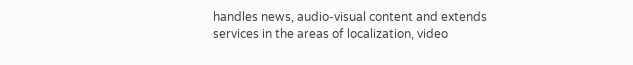handles news, audio-visual content and extends services in the areas of localization, video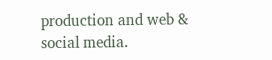production and web & social media.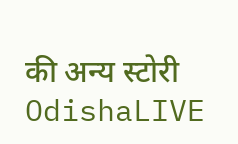की अन्य स्टोरी OdishaLIVE